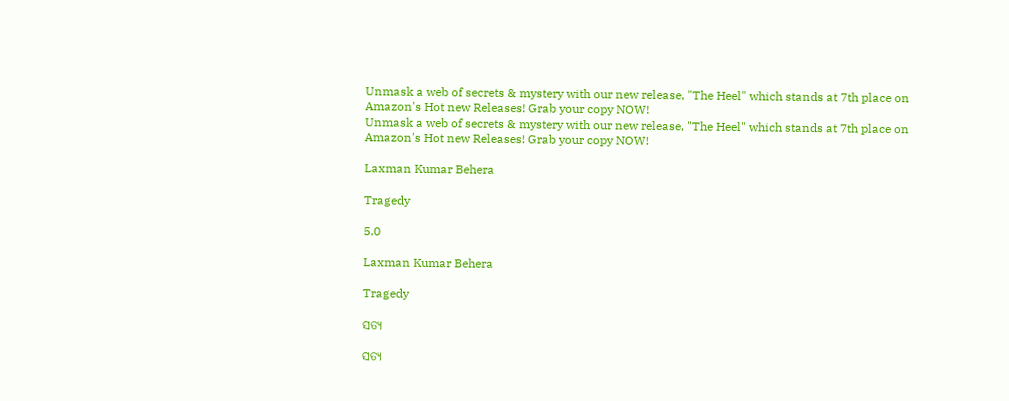Unmask a web of secrets & mystery with our new release, "The Heel" which stands at 7th place on Amazon's Hot new Releases! Grab your copy NOW!
Unmask a web of secrets & mystery with our new release, "The Heel" which stands at 7th place on Amazon's Hot new Releases! Grab your copy NOW!

Laxman Kumar Behera

Tragedy

5.0

Laxman Kumar Behera

Tragedy

ସତ୍ଯ

ସତ୍ଯ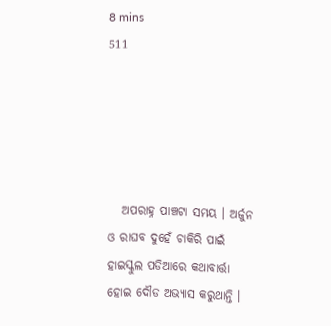8 mins
511





   ଅପରାହ୍ନ ପାଞ୍ଚଟା ସମୟ । ଅର୍ଜୁନ ଓ ରାଘବ ଦୁହେଁ ଚାକିରି ପାଇଁ ହାଇସ୍କୁଲ ପଡିଆରେ କଥାବାର୍ତ୍ତା ହୋଇ ଦୌଡ ଅଭ୍ଯାସ କରୁଥାନ୍ତି ।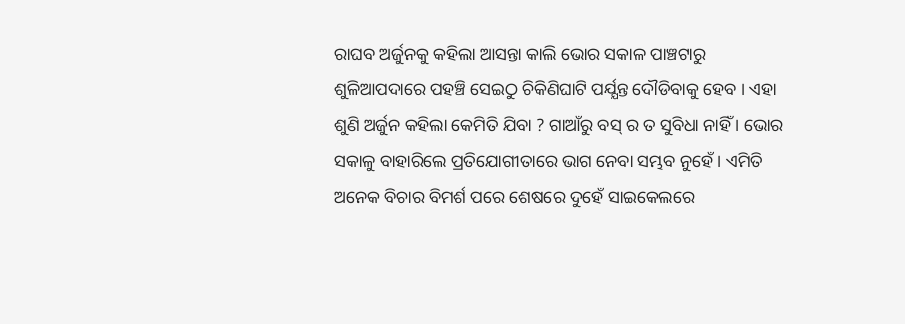ରାଘବ ଅର୍ଜୁନକୁ କହିଲା ଆସନ୍ତା କାଲି ଭୋର ସକାଳ ପାଞ୍ଚଟାରୁ ଶୁଳିଆପଦାରେ ପହଞ୍ଚି ସେଇଠୁ ଚିକିଣିଘାଟି ପର୍ଯ୍ଯନ୍ତ ଦୌଡିବାକୁ ହେବ । ଏହା ଶୁଣି ଅର୍ଜୁନ କହିଲା କେମିତି ଯିବା ? ଗାଆଁରୁ ବସ୍ ର ତ ସୁବିଧା ନାହିଁ । ଭୋର ସକାଳୁ ବାହାରିଲେ ପ୍ରତିଯୋଗୀତାରେ ଭାଗ ନେବା ସମ୍ଭବ ନୁହେଁ । ଏମିତି ଅନେକ ବିଚାର ବିମର୍ଶ ପରେ ଶେଷରେ ଦୁହେଁ ସାଇକେଲରେ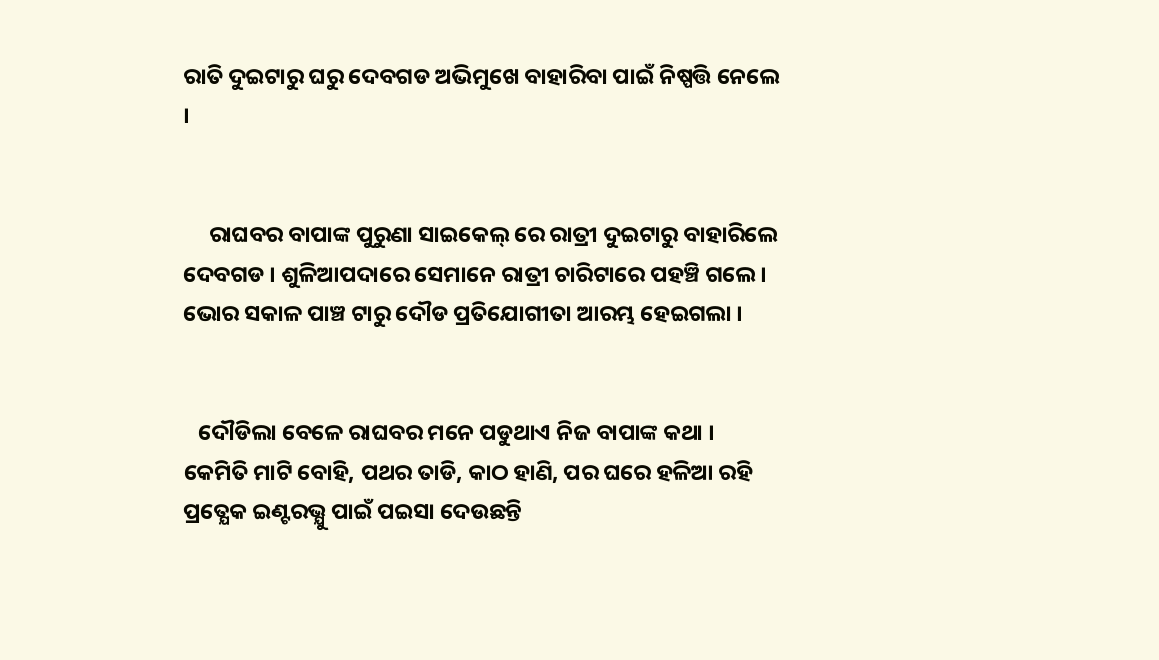ରାତି ଦୁଇଟାରୁ ଘରୁ ଦେବଗଡ ଅଭିମୁଖେ ବାହାରିବା ପାଇଁ ନିଷ୍ପତ୍ତି ନେଲେ ।


     ରାଘବର ବାପାଙ୍କ ପୁରୁଣା ସାଇକେଲ୍ ରେ ରାତ୍ରୀ ଦୁଇଟାରୁ ବାହାରିଲେ ଦେବଗଡ । ଶୁଳିଆପଦାରେ ସେମାନେ ରାତ୍ରୀ ଚାରିଟାରେ ପହଞ୍ଚି ଗଲେ । ଭୋର ସକାଳ ପାଞ୍ଚ ଟାରୁ ଦୌଡ ପ୍ରତିଯୋଗୀତା ଆରମ୍ଭ ହେଇଗଲା ।


   ଦୌଡିଲା ବେଳେ ରାଘବର ମନେ ପଡୁଥାଏ ନିଜ ବାପାଙ୍କ କଥା । କେମିତି ମାଟି ବୋହି, ପଥର ତାଡି, କାଠ ହାଣି, ପର ଘରେ ହଳିଆ ରହି ପ୍ରତ୍ଯେକ ଇଣ୍ଟରଭ୍ଯୁ ପାଇଁ ପଇସା ଦେଉଛନ୍ତି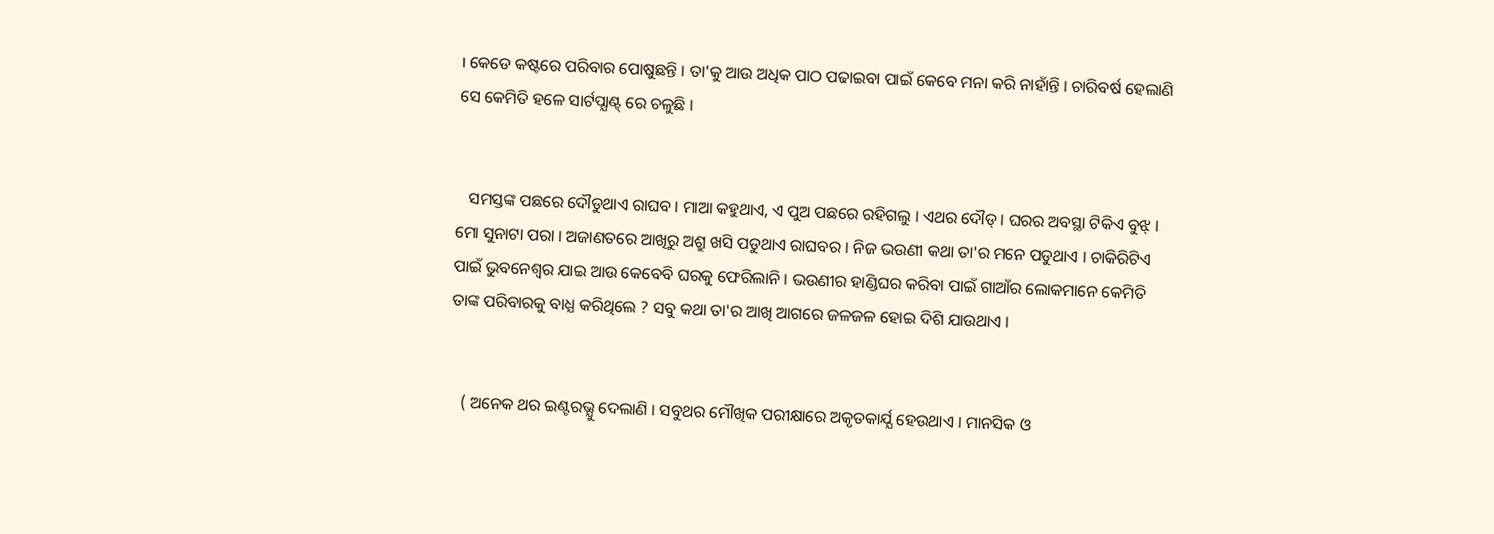। କେଡେ କଷ୍ଟରେ ପରିବାର ପୋଷୁଛନ୍ତି । ତା'କୁ ଆଉ ଅଧିକ ପାଠ ପଢାଇବା ପାଇଁ କେବେ ମନା କରି ନାହାଁନ୍ତି । ଚାରିବର୍ଷ ହେଲାଣି ସେ କେମିତି ହଳେ ସାର୍ଟପ୍ଯାଣ୍ଟ୍ ରେ ଚଳୁଛି ।


   ସମସ୍ତଙ୍କ ପଛରେ ଦୌଡୁଥାଏ ରାଘବ । ମାଆ କହୁଥାଏ, ଏ ପୁଅ ପଛରେ ରହିଗଲୁ । ଏଥର ଦୌଡ୍ । ଘରର ଅବସ୍ଥା ଟିକିଏ ବୁଝ୍ । ମୋ ସୁନାଟା ପରା । ଅଜାଣତରେ ଆଖିରୁ ଅଶ୍ରୁ ଖସି ପଡୁଥାଏ ରାଘବର । ନିଜ ଭଉଣୀ କଥା ତା'ର ମନେ ପଡୁଥାଏ । ଚାକିରିଟିଏ ପାଇଁ ଭୁବନେଶ୍ବର ଯାଇ ଆଉ କେବେବି ଘରକୁ ଫେରିଲାନି । ଭଉଣୀର ହାଣ୍ଡିଘର କରିବା ପାଇଁ ଗାଆଁର ଲୋକମାନେ କେମିତି ତାଙ୍କ ପରିବାରକୁ ବାଧ୍ଯ କରିଥିଲେ ? ସବୁ କଥା ତା'ର ଆଖି ଆଗରେ ଜଳଜଳ ହୋଇ ଦିଶି ଯାଉଥାଏ ।


   ( ଅନେକ ଥର ଇଣ୍ଟରଭ୍ଯୁ ଦେଲାଣି । ସବୁଥର ମୌଖିକ ପରୀକ୍ଷାରେ ଅକୃତକାର୍ଯ୍ଯ ହେଉଥାଏ । ମାନସିକ ଓ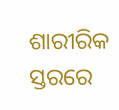ଶାରୀରିକ ସ୍ତରରେ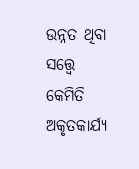ଉନ୍ନତ ଥିବା ସତ୍ତ୍ବେ କେମିତି ଅକୃତକାର୍ଯ୍ଯ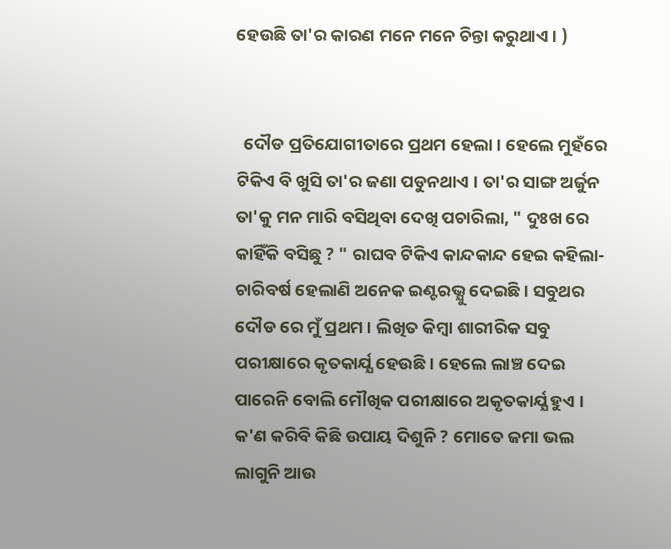ହେଉଛି ତା'ର କାରଣ ମନେ ମନେ ଚିନ୍ତା କରୁଥାଏ । )


  ଦୌଡ ପ୍ରତିଯୋଗୀତାରେ ପ୍ରଥମ ହେଲା । ହେଲେ ମୁହଁରେ ଟିକିଏ ବି ଖୁସି ତା'ର ଜଣା ପଡୁନଥାଏ । ତା'ର ସାଙ୍ଗ ଅର୍ଜୁନ ତା'କୁ ମନ ମାରି ବସିଥିବା ଦେଖି ପଚାରିଲା, " ଦୁଃଖ ରେ କାହିଁକି ବସିଛୁ ? " ରାଘବ ଟିକିଏ କାନ୍ଦକାନ୍ଦ ହେଇ କହିଲା- ଚାରିବର୍ଷ ହେଲାଣି ଅନେକ ଇଣ୍ଟରଭ୍ଯୁ ଦେଇଛି । ସବୁଥର ଦୌଡ ରେ ମୁଁ ପ୍ରଥମ । ଲିଖିତ କିମ୍ବା ଶାରୀରିକ ସବୁ ପରୀକ୍ଷାରେ କୃତକାର୍ଯ୍ଯ ହେଉଛି । ହେଲେ ଲାଞ୍ଚ ଦେଇ ପାରେନି ବୋଲି ମୌଖିକ ପରୀକ୍ଷାରେ ଅକୃତକାର୍ଯ୍ଯ ହୁଏ । କ'ଣ କରିବି କିଛି ଉପାୟ ଦିଶୁନି ? ମୋତେ ଜମା ଭଲ ଲାଗୁନି ଆଉ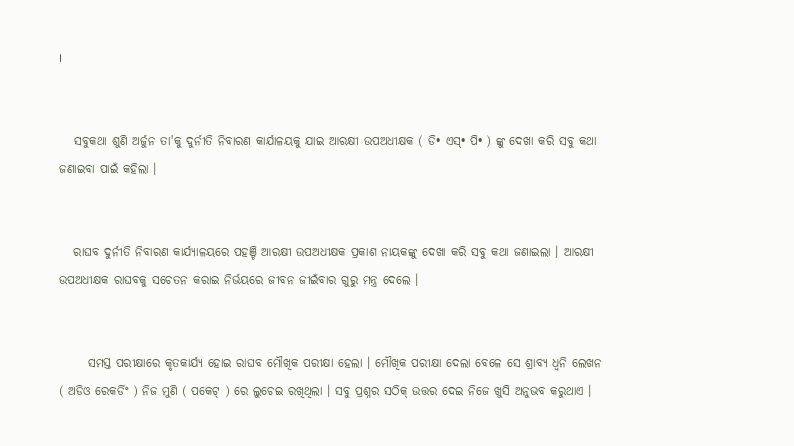।


   ସବୁକଥା ଶୁଣି ଅର୍ଜୁନ ତା'କୁ ଦୁର୍ନୀତି ନିବାରଣ କାର୍ଯାଳୟକୁ ଯାଇ ଆରକ୍ଷୀ ଉପଅଧୀକ୍ଷକ ( ଡି• ଏସ୍• ପି• ) ଙ୍କୁ ଦେଖା କରି ସବୁ କଥା ଜଣାଇବା ପାଇଁ କହିଲା ।


   ରାଘବ ଦୁର୍ନୀତି ନିବାରଣ କାର୍ଯ୍ଯାଳୟରେ ପହଞ୍ଚି ଆରକ୍ଷୀ ଉପଅଧୀକ୍ଷକ ପ୍ରକାଶ ନାୟକଙ୍କୁ ଦେଖା କରି ସବୁ କଥା ଜଣାଇଲା । ଆରକ୍ଷୀ ଉପଅଧୀକ୍ଷକ ରାଘବକୁ ସଚେତନ କରାଇ ନିର୍ଭୟରେ ଜୀବନ ଜୀଇଁବାର ଗୁରୁ ମନ୍ତ୍ର ଦେଲେ ।


      ସମସ୍ତ ପରୀକ୍ଷାରେ କୃତକାର୍ଯ୍ଯ ହୋଇ ରାଘବ ମୌଖିକ ପରୀକ୍ଷା ହେଲା । ମୌଖିକ ପରୀକ୍ଷା ଦେଲା ବେଳେ ସେ ଶ୍ରାବ୍ଯ ଧ୍ବନି ଲେଖନ ( ଅଡିଓ ରେକର୍ଡିଂ ) ନିଜ ମୁଣି ( ପକେଟ୍ ) ରେ ଲୁଚେଇ ରଖିଥିଲା । ସବୁ ପ୍ରଶ୍ନର ସଠିକ୍ ଉତ୍ତର ଦେଇ ନିଜେ ଖୁସି ଅନୁଭବ କରୁଥାଏ ।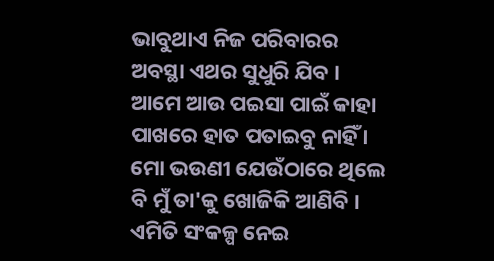ଭାବୁଥାଏ ନିଜ ପରିବାରର ଅବସ୍ଥା ଏଥର ସୁଧୁରି ଯିବ । ଆମେ ଆଉ ପଇସା ପାଇଁ କାହା ପାଖରେ ହାତ ପତାଇବୁ ନାହିଁ । ମୋ ଭଉଣୀ ଯେଉଁଠାରେ ଥିଲେ ବି ମୁଁ ତା'କୁ ଖୋଜିକି ଆଣିବି । ଏମିତି ସଂକଳ୍ପ ନେଇ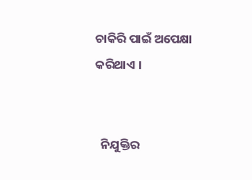ଚାକିରି ପାଇଁ ଅପେକ୍ଷା କରିଥାଏ ।


  ନିଯୁକ୍ତିର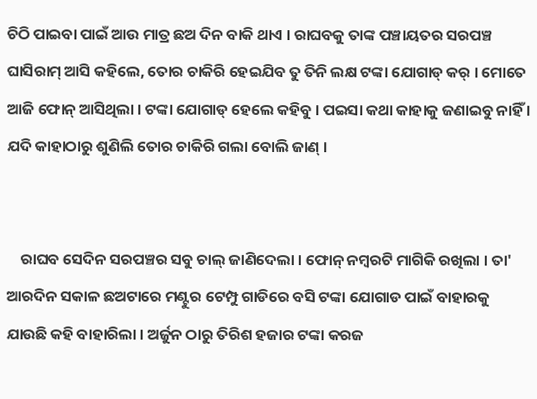ଚିଠି ପାଇବା ପାଇଁ ଆଉ ମାତ୍ର ଛଅ ଦିନ ବାକି ଥାଏ । ରାଘବକୁ ତାଙ୍କ ପଞ୍ଚାୟତର ସରପଞ୍ଚ ଘାସିରାମ୍ ଆସି କହିଲେ, ତୋର ଚାକିରି ହେଇଯିବ ତୁ ତିନି ଲକ୍ଷ ଟଙ୍କା ଯୋଗାଡ୍ କର୍ । ମୋତେ ଆଜି ଫୋନ୍ ଆସିଥିଲା । ଟଙ୍କା ଯୋଗାଡ୍ ହେଲେ କହିବୁ । ପଇସା କଥା କାହାକୁ ଜଣାଇବୁ ନାହିଁ । ଯଦି କାହାଠାରୁ ଶୁଣିଲି ତୋର ଚାକିରି ଗଲା ବୋଲି ଜାଣ୍ ।


    ରାଘବ ସେଦିନ ସରପଞ୍ଚର ସବୁ ଚାଲ୍ ଜାଣିଦେଲା । ଫୋନ୍ ନମ୍ବରଟି ମାଗିକି ରଖିଲା । ତା' ଆରଦିନ ସକାଳ ଛଅଟାରେ ମଣ୍ଟୁର ଟେମ୍ପୁ ଗାଡିରେ ବସି ଟଙ୍କା ଯୋଗାଡ ପାଇଁ ବାହାରକୁ ଯାଉଛି କହି ବାହାରିଲା । ଅର୍ଜୁନ ଠାରୁ ତିରିଶ ହଜାର ଟଙ୍କା କରଜ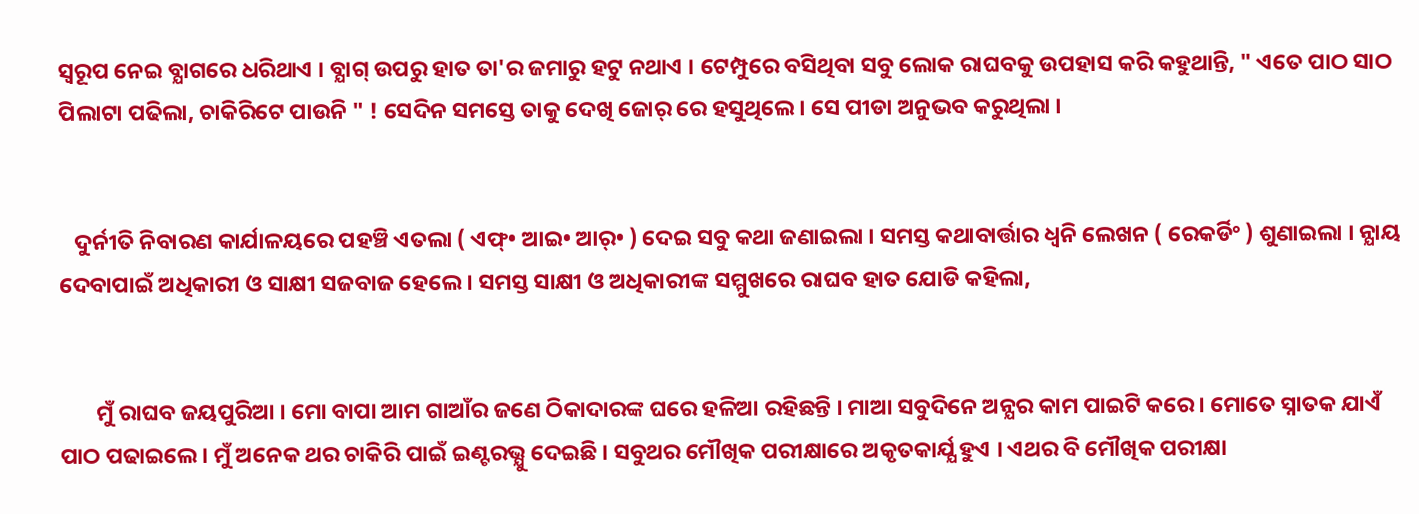ସ୍ବରୂପ ନେଇ ବ୍ଯାଗରେ ଧରିଥାଏ । ବ୍ଯାଗ୍ ଉପରୁ ହାତ ତା'ର ଜମାରୁ ହଟୁ ନଥାଏ । ଟେମ୍ପୁରେ ବସିଥିବା ସବୁ ଲୋକ ରାଘବକୁ ଉପହାସ କରି କହୁଥାନ୍ତି, " ଏତେ ପାଠ ସାଠ ପିଲାଟା ପଢିଲା, ଚାକିରିଟେ ପାଉନି " ! ସେଦିନ ସମସ୍ତେ ତାକୁ ଦେଖି ଜୋର୍ ରେ ହସୁଥିଲେ । ସେ ପୀଡା ଅନୁଭବ କରୁଥିଲା ।


   ଦୁର୍ନୀତି ନିବାରଣ କାର୍ଯାଳୟରେ ପହଞ୍ଚି ଏତଲା ( ଏଫ୍• ଆଇ• ଆର୍• ) ଦେଇ ସବୁ କଥା ଜଣାଇଲା । ସମସ୍ତ କଥାବାର୍ତ୍ତାର ଧ୍ବନି ଲେଖନ ( ରେକର୍ଡିଂ ) ଶୁଣାଇଲା । ନ୍ଯାୟ ଦେବାପାଇଁ ଅଧିକାରୀ ଓ ସାକ୍ଷୀ ସଜବାଜ ହେଲେ । ସମସ୍ତ ସାକ୍ଷୀ ଓ ଅଧିକାରୀଙ୍କ ସମ୍ମୁଖରେ ରାଘବ ହାତ ଯୋଡି କହିଲା,


       ମୁଁ ରାଘବ ଜୟପୁରିଆ । ମୋ ବାପା ଆମ ଗାଆଁର ଜଣେ ଠିକାଦାରଙ୍କ ଘରେ ହଳିଆ ରହିଛନ୍ତି । ମାଆ ସବୁଦିନେ ଅନ୍ଯର କାମ ପାଇଟି କରେ । ମୋତେ ସ୍ନାତକ ଯାଏଁ ପାଠ ପଢାଇଲେ । ମୁଁ ଅନେକ ଥର ଚାକିରି ପାଇଁ ଇଣ୍ଟରଭ୍ଯୁ ଦେଇଛି । ସବୁଥର ମୌଖିକ ପରୀକ୍ଷାରେ ଅକୃତକାର୍ଯ୍ଯ ହୁଏ । ଏଥର ବି ମୌଖିକ ପରୀକ୍ଷା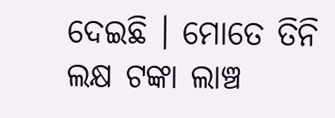ଦେଇଛି । ମୋତେ ତିନି ଲକ୍ଷ ଟଙ୍କା ଲାଞ୍ଚ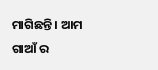ମାଗିଛନ୍ତି । ଆମ ଗାଆଁ ର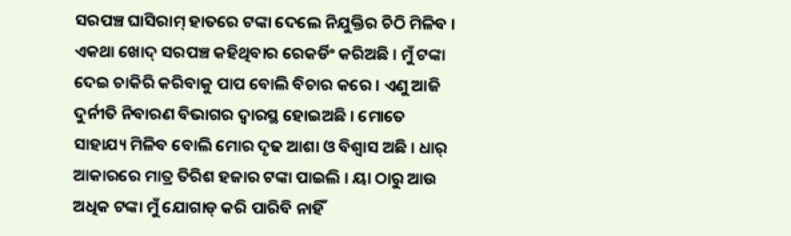ସରପଞ୍ଚ ଘାସିରାମ୍ ହାତରେ ଟଙ୍କା ଦେଲେ ନିଯୁକ୍ତିର ଚିଠି ମିଳିବ । ଏକଥା ଖୋଦ୍ ସରପଞ୍ଚ କହିଥିବାର ରେକର୍ଡିଂ କରିଅଛି । ମୁଁ ଟଙ୍କା ଦେଇ ଚାକିରି କରିବାକୁ ପାପ ବୋଲି ବିଚାର କରେ । ଏଣୁ ଆଜି ଦୁର୍ନୀତି ନିବାରଣ ବିଭାଗର ଦ୍ବାରସ୍ଥ ହୋଇଅଛି । ମୋତେ ସାହାଯ୍ୟ ମିଳିବ ବୋଲି ମୋର ଦୃଢ ଆଶା ଓ ବିଶ୍ବାସ ଅଛି । ଧାର୍ ଆକାରରେ ମାତ୍ର ତିରିଶ ହଜାର ଟଙ୍କା ପାଇଲି । ୟା ଠାରୁ ଆଉ ଅଧିକ ଟଙ୍କା ମୁଁ ଯୋଗାଡ୍ କରି ପାରିବି ନାହିଁ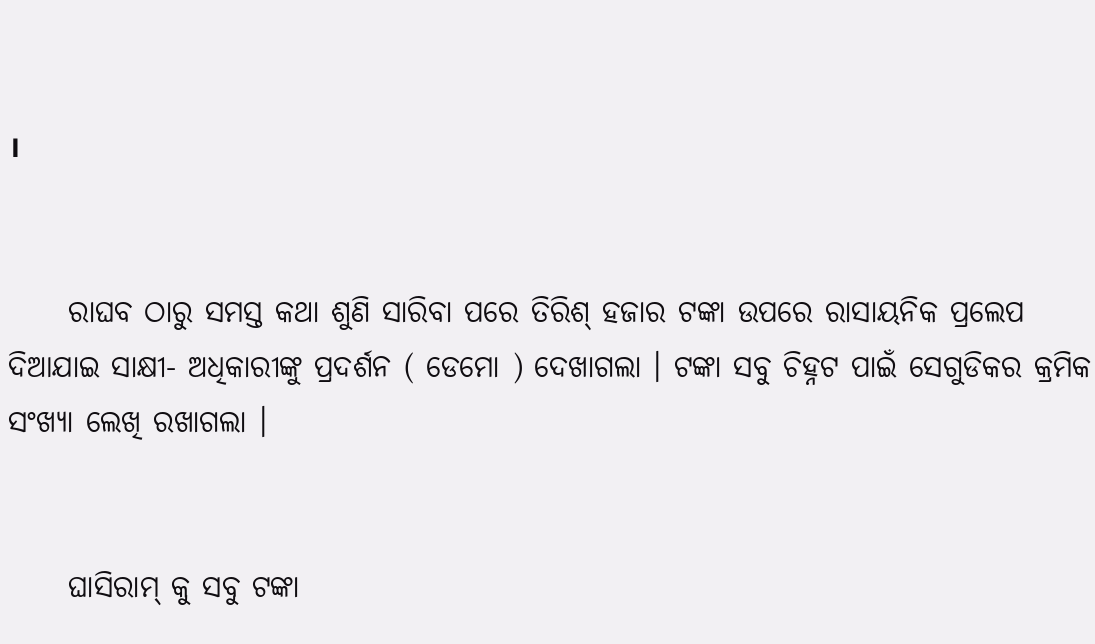।


     ରାଘବ ଠାରୁ ସମସ୍ତ କଥା ଶୁଣି ସାରିବା ପରେ ତିରିଶ୍ ହଜାର ଟଙ୍କା ଉପରେ ରାସାୟନିକ ପ୍ରଲେପ ଦିଆଯାଇ ସାକ୍ଷୀ- ଅଧିକାରୀଙ୍କୁ ପ୍ରଦର୍ଶନ ( ଡେମୋ ) ଦେଖାଗଲା । ଟଙ୍କା ସବୁ ଚିହ୍ନଟ ପାଇଁ ସେଗୁଡିକର କ୍ରମିକ ସଂଖ୍ଯା ଲେଖି ରଖାଗଲା ।


     ଘାସିରାମ୍ କୁ ସବୁ ଟଙ୍କା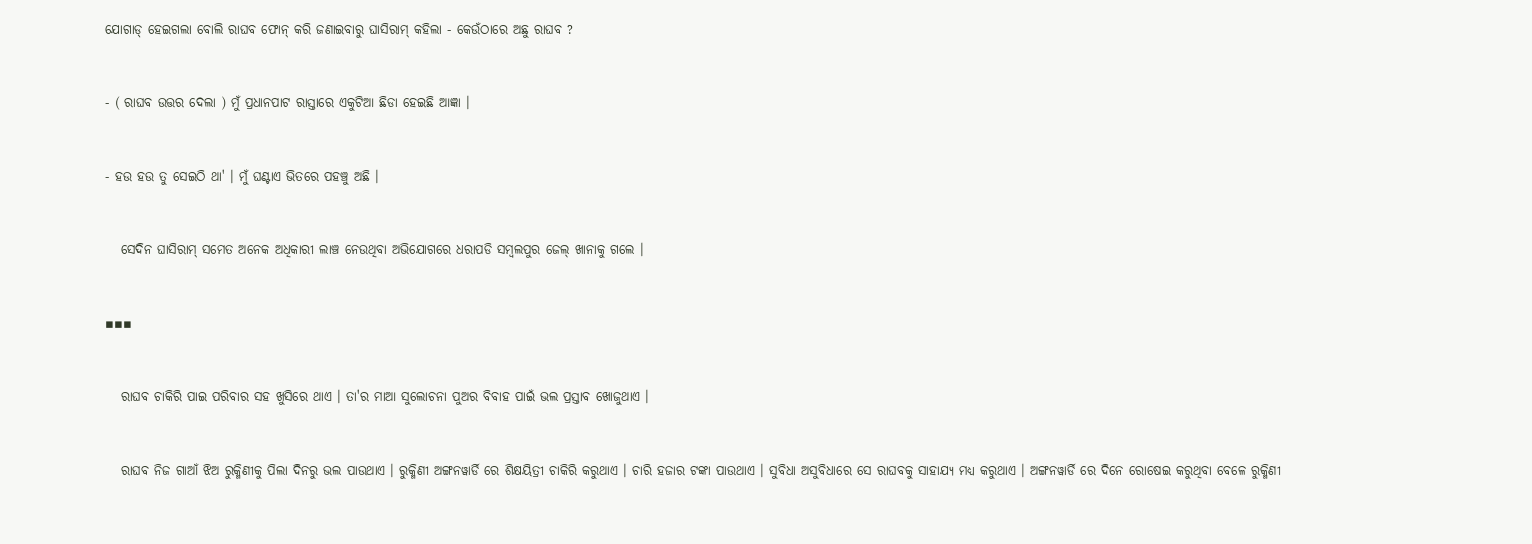ଯୋଗାଡ୍ ହେଇଗଲା ବୋଲି ରାଘବ ଫୋନ୍ କରି ଜଣାଇବାରୁ ଘାସିରାମ୍ କହିଲା - କେଉଁଠାରେ ଅଛୁ ରାଘବ ?


- ( ରାଘବ ଉତ୍ତର ଦେଲା ) ମୁଁ ପ୍ରଧାନପାଟ ରାସ୍ତାରେ ଏକୁଟିଆ ଛିଡା ହେଇଛି ଆଜ୍ଞା ।


- ହଉ ହଉ ତୁ ସେଇଠି ଥା' । ମୁଁ ଘଣ୍ଟାଏ ଭିତରେ ପହଞ୍ଚୁ ଅଛି ।


   ସେଦିନ ଘାସିରାମ୍ ସମେତ ଅନେକ ଅଧିକାରୀ ଲାଞ୍ଚ ନେଉଥିବା ଅଭିଯୋଗରେ ଧରାପଡି ସମ୍ବଲପୁର ଜେଲ୍ ଖାନାକୁ ଗଲେ ।


▪▪▪


   ରାଘବ ଚାକିରି ପାଇ ପରିବାର ସହ ଖୁସିରେ ଥାଏ । ତା'ର ମାଆ ସୁଲୋଚନା ପୁଅର ବିବାହ ପାଇଁ ଭଲ ପ୍ରସ୍ତାବ ଖୋଜୁଥାଏ ।


   ରାଘବ ନିଜ ଗାଆଁ ଝିଅ ରୁକ୍ମିଣୀକୁ ପିଲା ଦିନରୁ ଭଲ ପାଉଥାଏ । ରୁକ୍ମିଣୀ ଅଙ୍ଗନୱାର୍ଡି ରେ ଶିକ୍ଷୟିତ୍ରୀ ଚାକିରି କରୁଥାଏ । ଚାରି ହଜାର ଟଙ୍କା ପାଉଥାଏ । ସୁବିଧା ଅସୁବିଧାରେ ସେ ରାଘବକୁ ସାହାଯ୍ୟ ମଧ୍ୟ କରୁଥାଏ । ଅଙ୍ଗନୱାର୍ଡି ରେ ଦିନେ ରୋଷେଇ କରୁଥିବା ବେଳେ ରୁକ୍ମିଣୀ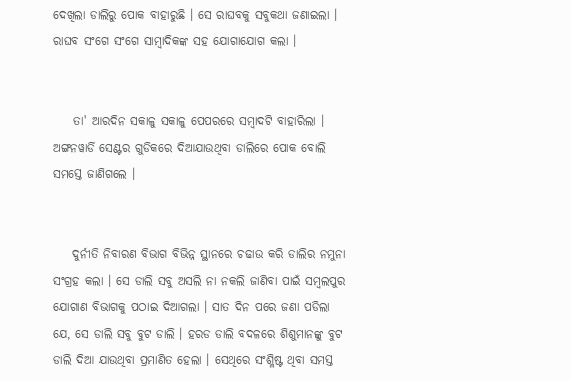ଦେଖିଲା ଡାଲିରୁ ପୋକ ବାହାରୁଛି । ସେ ରାଘବକୁ ସବୁକଥା ଜଣାଇଲା । ରାଘବ ସଂଗେ ସଂଗେ ସାମ୍ବାଦିକଙ୍କ ସହ ଯୋଗାଯୋଗ କଲା ।


    ତା' ଆରଦିନ ସକାଳୁ ସକାଳୁ ପେପରରେ ସମ୍ବାଦଟି ବାହାରିଲା । ଅଙ୍ଗନୱାର୍ଡି ସେଣ୍ଟର ଗୁଡିକରେ ଦିଆଯାଉଥିବା ଡାଲିରେ ପୋକ ବୋଲି ସମସ୍ତେ ଜାଣିଗଲେ ।


    ଦୁର୍ନୀତି ନିବାରଣ ବିଭାଗ ବିଭିନ୍ନ ସ୍ଥାନରେ ଚଢାଉ କରି ଡାଲିର ନମୁନା ସଂଗ୍ରହ କଲା । ସେ ଡାଲି ସବୁ ଅସଲି ନା ନକଲି ଜାଣିବା ପାଇଁ ସମ୍ବଲପୁର ଯୋଗାଣ ବିଭାଗକୁ ପଠାଇ ଦିଆଗଲା । ସାତ ଦିନ ପରେ ଜଣା ପଡିଲା ଯେ, ସେ ଡାଲି ସବୁ ବୁଟ ଡାଲି । ହରଡ ଡାଲି ବଦଳରେ ଶିଶୁମାନଙ୍କୁ ବୁଟ ଡାଲି ଦିଆ ଯାଉଥିବା ପ୍ରମାଣିତ ହେଲା । ସେଥିରେ ସଂଶ୍ଳିଷ୍ଟ ଥିବା ସମସ୍ତ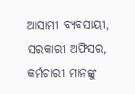ଆସାମୀ ବ୍ଯବସାୟୀ, ସରକାରୀ ଅଫିସର, କର୍ମଚାରୀ ମାନଙ୍କୁ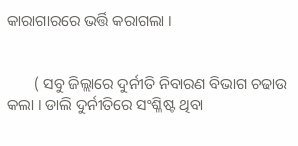କାରାଗାରରେ ଭର୍ତ୍ତି କରାଗଲା ।


       ( ସବୁ ଜିଲ୍ଲାରେ ଦୁର୍ନୀତି ନିବାରଣ ବିଭାଗ ଚଢାଉ କଲା । ଡାଲି ଦୁର୍ନୀତିରେ ସଂଶ୍ଳିଷ୍ଟ ଥିବା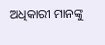ଅଧିକାରୀ ମାନଙ୍କୁ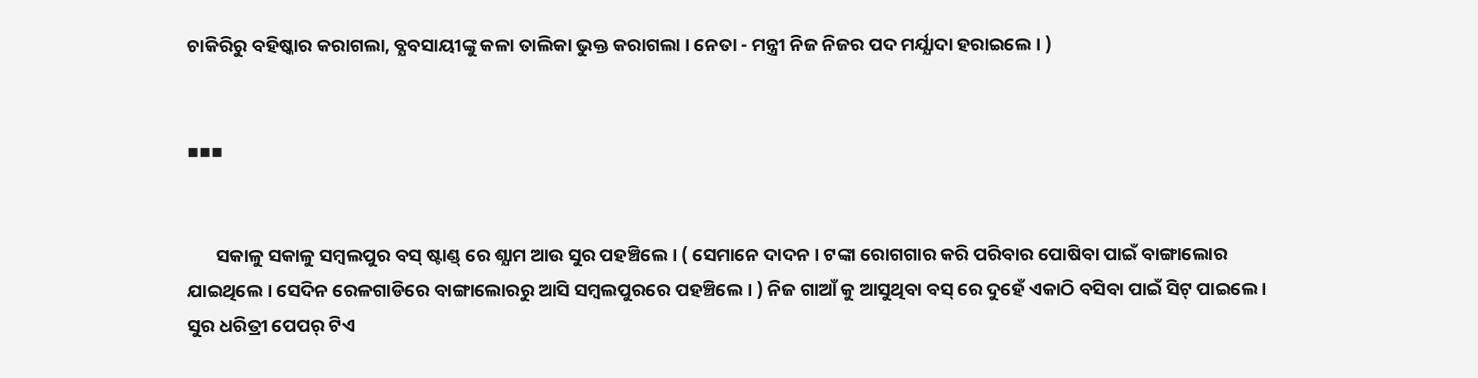ଚାକିରିରୁ ବହିଷ୍କାର କରାଗଲା, ବ୍ଯବସାୟୀଙ୍କୁ କଳା ତାଲିକା ଭୁକ୍ତ କରାଗଲା । ନେତା - ମନ୍ତ୍ରୀ ନିଜ ନିଜର ପଦ ମର୍ଯ୍ଯାଦା ହରାଇଲେ । )


▪▪▪


       ସକାଳୁ ସକାଳୁ ସମ୍ବଲପୁର ବସ୍ ଷ୍ଟାଣ୍ଡ୍ ରେ ଶ୍ଯାମ ଆଉ ସୁର ପହଞ୍ଚିଲେ । ( ସେମାନେ ଦାଦନ । ଟଙ୍କା ରୋଗଗାର କରି ପରିବାର ପୋଷିବା ପାଇଁ ବାଙ୍ଗାଲୋର ଯାଇଥିଲେ । ସେଦିନ ରେଳଗାଡିରେ ବାଙ୍ଗାଲୋରରୁ ଆସି ସମ୍ବଲପୁରରେ ପହଞ୍ଚିଲେ । ) ନିଜ ଗାଆଁ କୁ ଆସୁଥିବା ବସ୍ ରେ ଦୁହେଁ ଏକାଠି ବସିବା ପାଇଁ ସିଟ୍ ପାଇଲେ । ସୁର ଧରିତ୍ରୀ ପେପର୍ ଟିଏ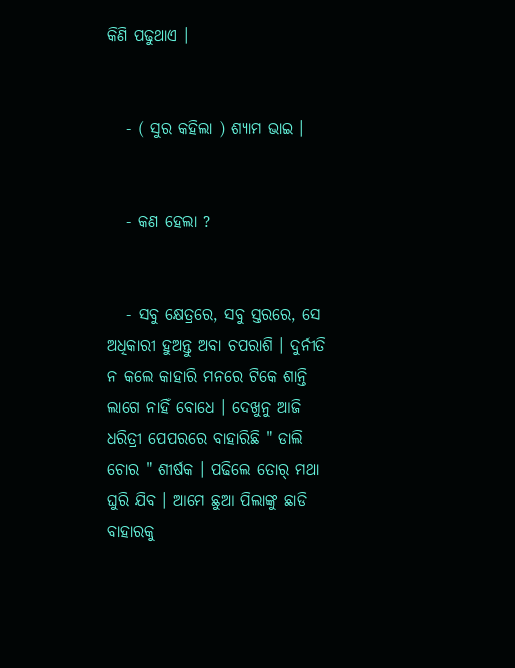କିଣି ପଢୁଥାଏ ।


   - ( ସୁର କହିଲା ) ଶ୍ଯାମ ଭାଇ ।


   - କଣ ହେଲା ?


   - ସବୁ କ୍ଷେତ୍ରରେ, ସବୁ ସ୍ତରରେ, ସେ ଅଧିକାରୀ ହୁଅନ୍ତୁ ଅବା ଚପରାଶି । ଦୁର୍ନୀତି ନ କଲେ କାହାରି ମନରେ ଟିକେ ଶାନ୍ତି ଲାଗେ ନାହିଁ ବୋଧେ । ଦେଖୁନୁ ଆଜି ଧରିତ୍ରୀ ପେପରରେ ବାହାରିଛି " ଡାଲି ଚୋର " ଶୀର୍ଷକ । ପଢିଲେ ତୋର୍ ମଥା ଘୁରି ଯିବ । ଆମେ ଛୁଆ ପିଲାଙ୍କୁ ଛାଡି ବାହାରକୁ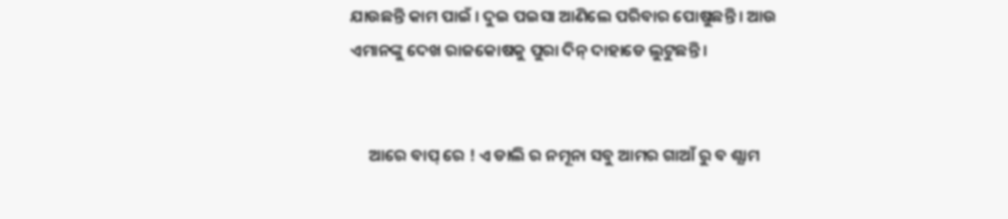ଯାଉଛନ୍ତି କାମ ପାଇଁ । ଦୁଇ ପଇସା ଆଣିଲେ ପରିବାର ପୋଷୁଛନ୍ତି । ଆଉ ଏମାନଙ୍କୁ ଦେଖ ରାଜକୋଷକୁ ପୁରା ଦିନ୍ ଦାହାଡେ ଲୁଟୁଛନ୍ତି ।


     ଆରେ ବାପ୍ ରେ ! ଏ ଡାଲି ର ନମୂନା ସବୁ ଆମର ଗାଆଁ ରୁ ବ ଶ୍ଯାମ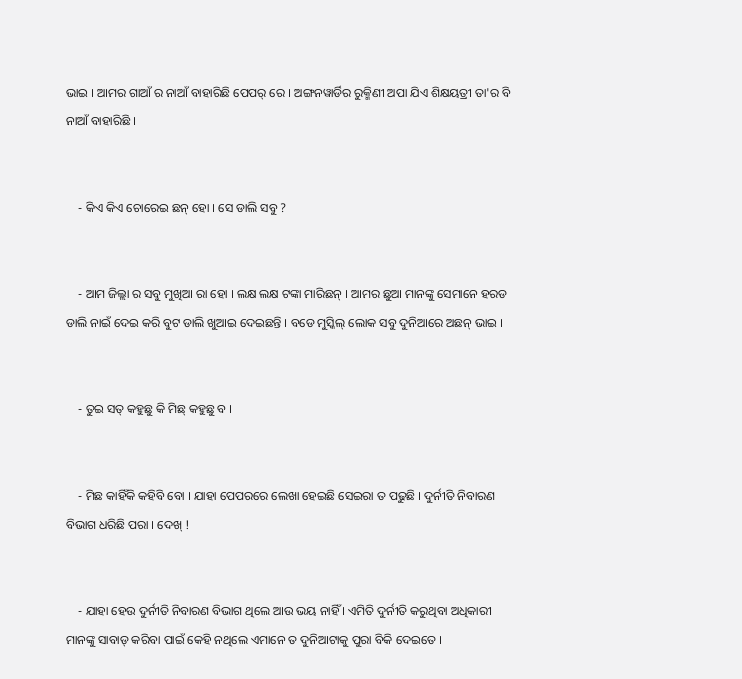ଭାଇ । ଆମର ଗାଆଁ ର ନାଆଁ ବାହାରିଛି ପେପର୍ ରେ । ଅଙ୍ଗନୱାର୍ଡିର ରୁକ୍ମିଣୀ ଅପା ଯିଏ ଶିକ୍ଷୟତ୍ରୀ ତା'ର ବି ନାଆଁ ବାହାରିଛି ।


    - କିଏ କିଏ ଚୋରେଇ ଛନ୍ ହୋ । ସେ ଡାଲି ସବୁ ?


    - ଆମ ଜିଲ୍ଲା ର ସବୁ ମୁଖିଆ ରା ହୋ । ଲକ୍ଷ ଲକ୍ଷ ଟଙ୍କା ମାରିଛନ୍ । ଆମର ଛୁଆ ମାନଙ୍କୁ ସେମାନେ ହରଡ ଡାଲି ନାଇଁ ଦେଇ କରି ବୁଟ ଡାଲି ଖୁଆଇ ଦେଇଛନ୍ତି । ବଡେ ମୁସ୍କିଲ୍ ଲୋକ ସବୁ ଦୁନିଆରେ ଅଛନ୍ ଭାଇ ।


    - ତୁଇ ସତ୍ କହୁଛୁ କି ମିଛ୍ କହୁଛୁ ବ ।


    - ମିଛ କାହିଁକି କହିବି ବୋ । ଯାହା ପେପରରେ ଲେଖା ହେଇଛି ସେଇରା ତ ପଢୁଛି । ଦୁର୍ନୀତି ନିବାରଣ ବିଭାଗ ଧରିଛି ପରା । ଦେଖ୍ !


    - ଯାହା ହେଉ ଦୁର୍ନୀତି ନିବାରଣ ବିଭାଗ ଥିଲେ ଆଉ ଭୟ ନାହିଁ । ଏମିତି ଦୁର୍ନୀତି କରୁଥିବା ଅଧିକାରୀ ମାନଙ୍କୁ ସାବାଡ୍ କରିବା ପାଇଁ କେହି ନଥିଲେ ଏମାନେ ତ ଦୁନିଆଟାକୁ ପୁରା ବିକି ଦେଇତେ ।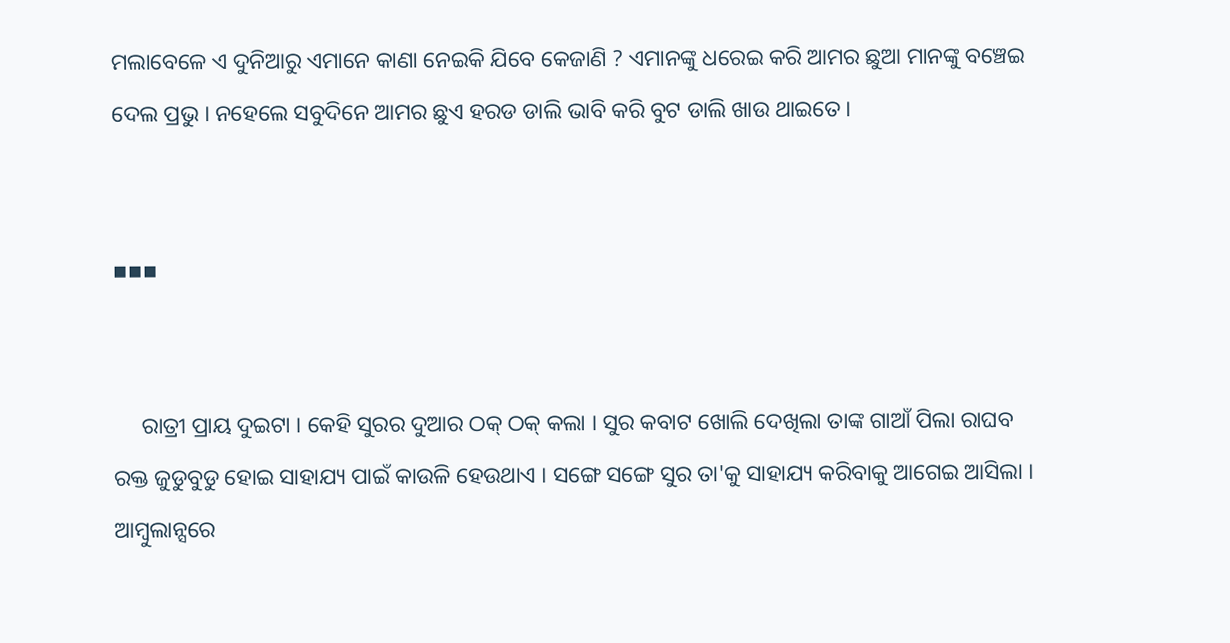ମଲାବେଳେ ଏ ଦୁନିଆରୁ ଏମାନେ କାଣା ନେଇକି ଯିବେ କେଜାଣି ? ଏମାନଙ୍କୁ ଧରେଇ କରି ଆମର ଛୁଆ ମାନଙ୍କୁ ବଞ୍ଚେଇ ଦେଲ ପ୍ରଭୁ । ନହେଲେ ସବୁଦିନେ ଆମର ଛୁଏ ହରଡ ଡାଲି ଭାବି କରି ବୁଟ ଡାଲି ଖାଉ ଥାଇତେ ।


▪▪▪


     ରାତ୍ରୀ ପ୍ରାୟ ଦୁଇଟା । କେହି ସୁରର ଦୁଆର ଠକ୍ ଠକ୍ କଲା । ସୁର କବାଟ ଖୋଲି ଦେଖିଲା ତାଙ୍କ ଗାଆଁ ପିଲା ରାଘବ ରକ୍ତ ଜୁଡୁବୁଡୁ ହୋଇ ସାହାଯ୍ୟ ପାଇଁ କାଉଳି ହେଉଥାଏ । ସଙ୍ଗେ ସଙ୍ଗେ ସୁର ତା'କୁ ସାହାଯ୍ୟ କରିବାକୁ ଆଗେଇ ଆସିଲା । ଆମ୍ବୁଲାନ୍ସରେ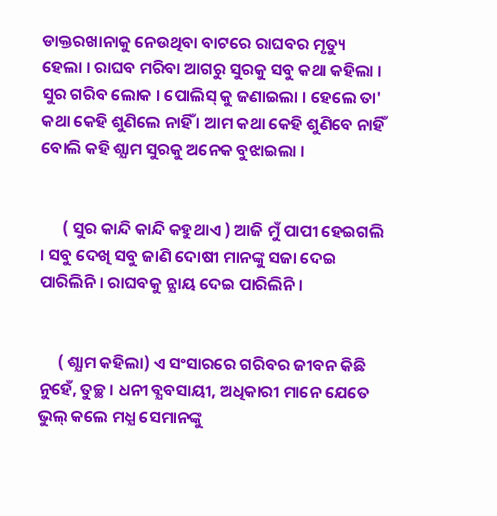ଡାକ୍ତରଖାନାକୁ ନେଉଥିବା ବାଟରେ ରାଘବର ମୃତ୍ୟୁ ହେଲା । ରାଘବ ମରିବା ଆଗରୁ ସୁରକୁ ସବୁ କଥା କହିଲା । ସୁର ଗରିବ ଲୋକ । ପୋଲିସ୍ କୁ ଜଣାଇଲା । ହେଲେ ତା' କଥା କେହି ଶୁଣିଲେ ନାହିଁ । ଆମ କଥା କେହି ଶୁଣିବେ ନାହିଁ ବୋଲି କହି ଶ୍ଯାମ ସୁରକୁ ଅନେକ ବୁଝାଇଲା ।


      ( ସୁର କାନ୍ଦି କାନ୍ଦି କହୁଥାଏ ) ଆଜି ମୁଁ ପାପୀ ହେଇଗଲି । ସବୁ ଦେଖି ସବୁ ଜାଣି ଦୋଷୀ ମାନଙ୍କୁ ସଜା ଦେଇ ପାରିଲିନି । ରାଘବକୁ ନ୍ଯାୟ ଦେଇ ପାରିଲିନି ।


     ( ଶ୍ଯାମ କହିଲା) ଏ ସଂସାରରେ ଗରିବର ଜୀବନ କିଛି ନୁହେଁ, ତୁଚ୍ଛ । ଧନୀ ବ୍ଯବସାୟୀ, ଅଧିକାରୀ ମାନେ ଯେତେ ଭୁଲ୍ କଲେ ମଧ୍ଯ ସେମାନଙ୍କୁ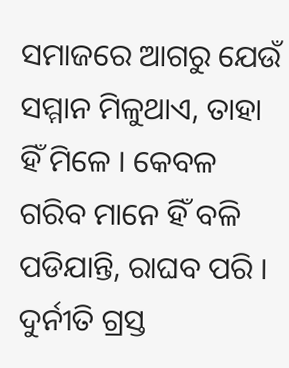ସମାଜରେ ଆଗରୁ ଯେଉଁ ସମ୍ମାନ ମିଳୁଥାଏ, ତାହା ହିଁ ମିଳେ । କେବଳ ଗରିବ ମାନେ ହିଁ ବଳି ପଡିଯାନ୍ତି, ରାଘବ ପରି । ଦୁର୍ନୀତି ଗ୍ରସ୍ତ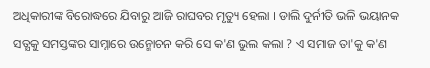ଅଧିକାରୀଙ୍କ ବିରୋଦ୍ଧରେ ଯିବାରୁ ଆଜି ରାଘବର ମୃତ୍ୟୁ ହେଲା । ଡାଲି ଦୁର୍ନୀତି ଭଳି ଭୟାନକ ସତ୍ଯକୁ ସମସ୍ତଙ୍କର ସାମ୍ନାରେ ଉନ୍ମୋଚନ କରି ସେ କ'ଣ ଭୁଲ କଲା ? ଏ ସମାଜ ତା'କୁ କ'ଣ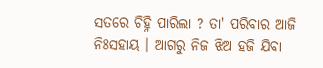ସତରେ ଚିହ୍ନି ପାରିଲା ? ତା' ପରିବାର ଆଜି ନିଃସହାୟ । ଆଗରୁ ନିଜ ଝିଅ ହଜି ଯିବା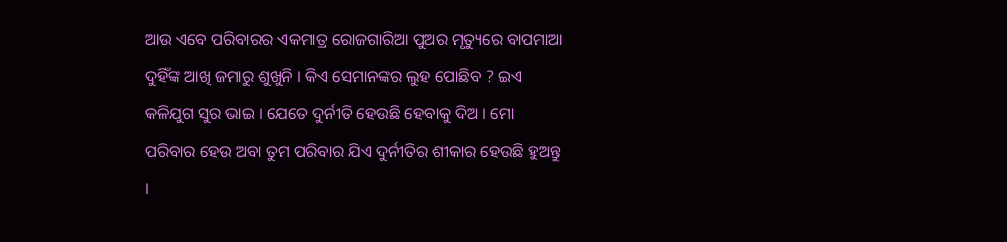ଆଉ ଏବେ ପରିବାରର ଏକମାତ୍ର ରୋଜଗାରିଆ ପୁଅର ମୃତ୍ୟୁରେ ବାପମାଆ ଦୁହିଁଙ୍କ ଆଖି ଜମାରୁ ଶୁଖୁନି । କିଏ ସେମାନଙ୍କର ଲୁହ ପୋଛିବ ? ଇଏ କଳିଯୁଗ ସୁର ଭାଇ । ଯେତେ ଦୁର୍ନୀତି ହେଉଛି ହେବାକୁ ଦିଅ । ମୋ ପରିବାର ହେଉ ଅବା ତୁମ ପରିବାର ଯିଏ ଦୁର୍ନୀତିର ଶୀକାର ହେଉଛି ହୁଅନ୍ତୁ ।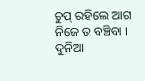ଚୁପ୍ ରହିଲେ ଆଗ ନିଜେ ତ ବଞ୍ଚିବା । ଦୁନିଆ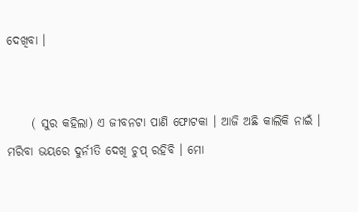ଦେଖିବା ।


     ( ସୁର କହିଲା) ଏ ଜୀବନଟା ପାଣି ଫୋଟକା । ଆଜି ଅଛି କାଲିକି ନାଇଁ । ମରିବା ଭୟରେ ଦୁର୍ନୀତି ଦେଖି ଚୁପ୍ ରହିବି । ମୋ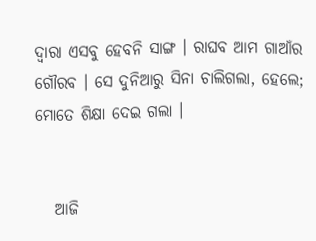ଦ୍ବାରା ଏସବୁ ହେବନି ସାଙ୍ଗ । ରାଘବ ଆମ ଗାଆଁର ଗୌରବ । ସେ ଦୁନିଆରୁ ସିନା ଚାଲିଗଲା, ହେଲେ; ମୋତେ ଶିକ୍ଷା ଦେଇ ଗଲା ।


   ଆଜି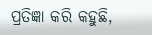ପ୍ରତିଜ୍ଞା କରି କହୁଛି,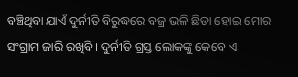ବଞ୍ଚିଥିବା ଯାଏଁ ଦୁର୍ନୀତି ବିରୁଦ୍ଧରେ ବଜ୍ର ଭଳି ଛିଡା ହୋଇ ମୋର ସଂଗ୍ରାମ ଜାରି ରଖିବି । ଦୁର୍ନୀତି ଗ୍ରସ୍ତ ଲୋକଙ୍କୁ କେବେ ଏ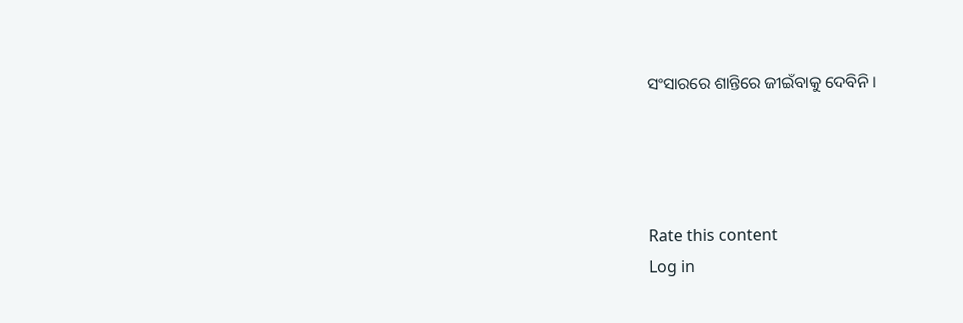ସଂସାରରେ ଶାନ୍ତିରେ ଜୀଇଁବାକୁ ଦେବିନି ।




Rate this content
Log in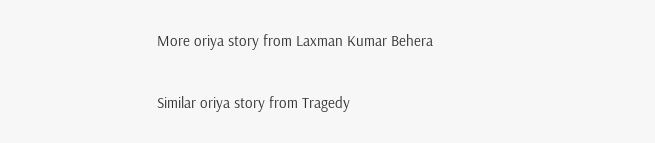More oriya story from Laxman Kumar Behera

Similar oriya story from Tragedy